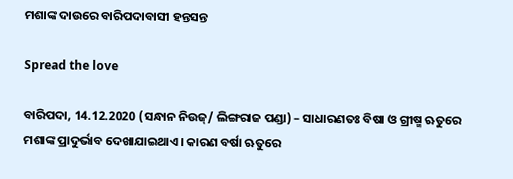ମଶାଙ୍କ ଦାଉରେ ବାରିପଦାବାସୀ ହନ୍ତସନ୍ତ

Spread the love

ବାରିପଦା, 14.12.2020 (ସନ୍ଧାନ ନିଉଜ୍/ ଲିଙ୍ଗରାଜ ପଣ୍ଡା) – ସାଧାରଣତଃ ବିଷା ଓ ଗ୍ରୀଷ୍ମ ଋତୁରେ ମଶାଙ୍କ ପ୍ରାଦୁର୍ଭାବ ଦେଖାଯାଇଥାଏ। କାରଣ ବର୍ଷା ଋତୁରେ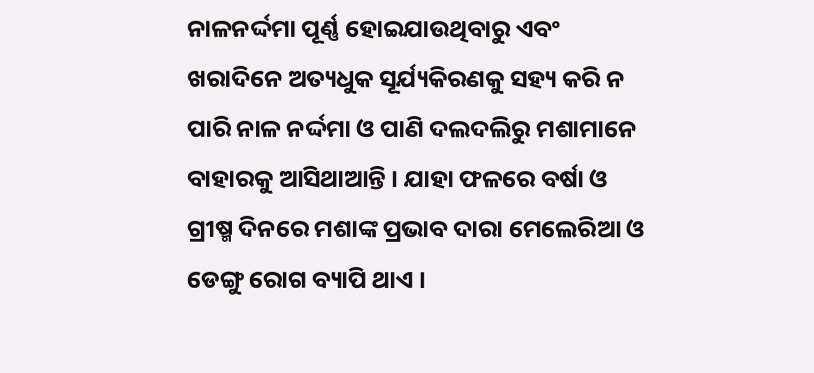ନାଳନର୍ଦ୍ଦମା ପୂର୍ଣ୍ଣ ହୋଇଯାଉଥିବାରୁ ଏବଂ ଖରାଦିନେ ଅତ୍ୟଧୁକ ସୂର୍ଯ୍ୟକିରଣକୁ ସହ୍ୟ କରି ନ ପାରି ନାଳ ନର୍ଦ୍ଦମା ଓ ପାଣି ଦଲଦଲିରୁ ମଶାମାନେ ବାହାରକୁ ଆସିଥାଆନ୍ତି । ଯାହା ଫଳରେ ବର୍ଷା ଓ ଗ୍ରୀଷ୍ମ ଦିନରେ ମଶାଙ୍କ ପ୍ରଭାବ ଦାରା ମେଲେରିଆ ଓ ଡେଙ୍ଗୁ ରୋଗ ବ୍ୟାପି ଥାଏ ।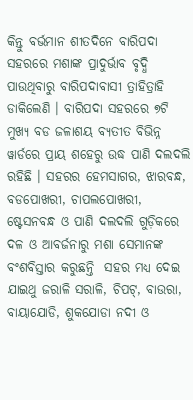କିନ୍ତୁ ବର୍ଭମାନ ଶୀତଦିନେ ବାରିପଦା ସହରରେ ମଶାଙ୍କ ପ୍ରାଦୁର୍ଭାବ ବୃଦ୍ଧି ପାଉଥିବାରୁ ବାରିପଦାବାସୀ ତ୍ରାହିତ୍ରାହି ଡାକିଲେଣି । ବାରିପଦା ସହରରେ ୭ଟି ମୁଖ୍ୟ ବଡ ଜଳାଶୟ ବ୍ୟତୀତ ବିଭିନ୍ନ ୱାର୍ଡରେ ପ୍ରାୟ ଶହେରୁ ଉଦ୍ଧ ପାଣି ଦଲଦଲି ରହିଛି । ସହରର ହେମସାଗର, ଝାରବନ୍ଧ,  ବଡପୋଖରୀ, ଚାପଲପୋଖରୀ, ଷ୍ଟେସନବନ୍ଧ ଓ ପାଣି ଦଲଦଲି ଗୁଡ଼ିକରେ ଦଳ ଓ ଆବର୍ଜନାରୁ ମଶା ସେମାନଙ୍କ ବଂଶବିସ୍ତାର କରୁଛନ୍ତି  ସହର ମଧ୍ୟ ଦେଇ ଯାଇଥୁ ଜରାଳି ସରାଳି, ଚିପଟ୍, ବାଉରା, ବାୟାଯୋଡି, ଶୁକଯୋଡା ନଦୀ ଓ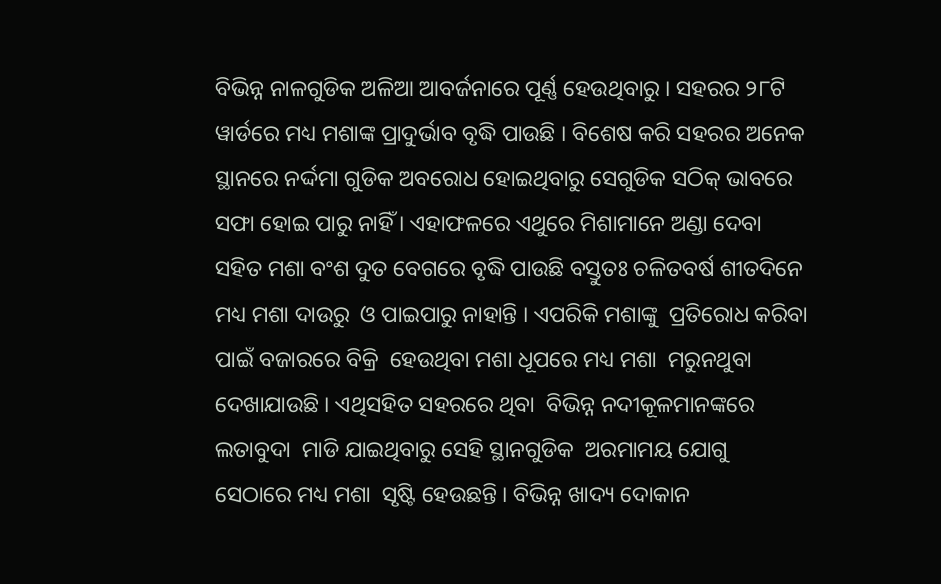ବିଭିନ୍ନ ନାଳଗୁଡିକ ଅଳିଆ ଆବର୍ଜନାରେ ପୂର୍ଣ୍ଣ ହେଉଥିବାରୁ । ସହରର ୨୮ଟି ୱାର୍ଡରେ ମଧ୍ୟ ମଶାଙ୍କ ପ୍ରାଦୁର୍ଭାବ ବୃଦ୍ଧି ପାଉଛି । ବିଶେଷ କରି ସହରର ଅନେକ ସ୍ଥାନରେ ନର୍ଦ୍ଦମା ଗୁଡିକ ଅବରୋଧ ହୋଇଥିବାରୁ ସେଗୁଡିକ ସଠିକ୍ ଭାବରେ ସଫା ହୋଇ ପାରୁ ନାହିଁ । ଏହାଫଳରେ ଏଥୁରେ ମିଶାମାନେ ଅଣ୍ଡା ଦେବା ସହିତ ମଶା ବଂଶ ଦୁତ ବେଗରେ ବୃଦ୍ଧି ପାଉଛି ବସ୍ତୁତଃ ଚଳିତବର୍ଷ ଶୀତଦିନେ ମଧ୍ୟ ମଶା ଦାଉରୁ  ଓ ପାଇପାରୁ ନାହାନ୍ତି । ଏପରିକି ମଶାଙ୍କୁ  ପ୍ରତିରୋଧ କରିବା ପାଇଁ ବଜାରରେ ବିକ୍ରି  ହେଉଥିବା ମଶା ଧୂପରେ ମଧ୍ୟ ମଶା  ମରୁନଥୁବା ଦେଖାଯାଉଛି । ଏଥିସହିତ ସହରରେ ଥିବା  ବିଭିନ୍ନ ନଦୀକୂଳମାନଙ୍କରେ ଲତାବୁଦା  ମାଡି ଯାଇଥିବାରୁ ସେହି ସ୍ଥାନଗୁଡିକ  ଅରମାମୟ ଯୋଗୁ ସେଠାରେ ମଧ୍ୟ ମଶା  ସୃଷ୍ଟି ହେଉଛନ୍ତି । ବିଭିନ୍ନ ଖାଦ୍ୟ ଦୋକାନ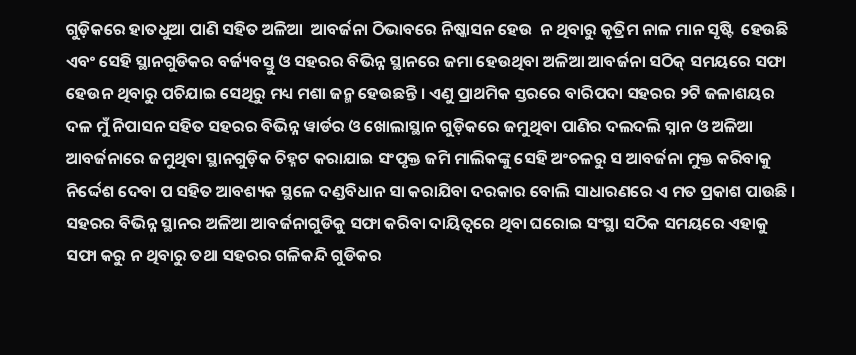ଗୁଡ଼ିକରେ ହାତଧୁଆ ପାଣି ସହିତ ଅଳିଆ  ଆବର୍ଜନା ଠିଭାବରେ ନିଷ୍କାସନ ହେଉ  ନ ଥିବାରୁ କୃତ୍ରିମ ନାଳ ମାନ ସୃଷ୍ଟି  ହେଉଛି ଏବଂ ସେହି ସ୍ଥାନଗୁଡିକର ବର୍ଜ୍ୟବସ୍ତୁ ଓ ସହରର ବିଭିନ୍ନ ସ୍ଥାନରେ ଜମା ହେଉଥିବା ଅଳିଆ ଆବର୍ଜନା ସଠିକ୍ ସମୟରେ ସଫା ହେଉନ ଥିବାରୁ ପଚିଯାଇ ସେଥିରୁ ମଧ୍ୟ ମଶା ଜନ୍ମ ହେଉଛନ୍ତି । ଏଣୁ ପ୍ରାଥମିକ ସ୍ତରରେ ବାରିପଦା ସହରର ୨ଟି ଜଳାଶୟର ଦଳ ମୁଁ ନିପାସନ ସହିତ ସହରର ବିଭିନ୍ନ ୱାର୍ଡର ଓ ଖୋଲାସ୍ଥାନ ଗୁଡ଼ିକରେ ଜମୁଥିବା ପାଣିର ଦଲଦଲି ସ୍ନାନ ଓ ଅଳିଆ ଆବର୍ଜନାରେ ଜମୁଥିବା ସ୍ଥାନଗୁଡ଼ିକ ଚିହ୍ନଟ କରାଯାଇ ସଂପୃକ୍ତ ଜମି ମାଲିକଙ୍କୁ ସେହି ଅଂଚଳରୁ ସ ଆବର୍ଜନା ମୁକ୍ତ କରିବାକୁ ନିର୍ଦ୍ଦେଶ ଦେବା ପ ସହିତ ଆବଶ୍ୟକ ସ୍ଥଳେ ଦଣ୍ଡବିଧାନ ସା କରାଯିବା ଦରକାର ବୋଲି ସାଧାରଣରେ ଏ ମତ ପ୍ରକାଶ ପାଉଛି । ସହରର ବିଭିନ୍ନ ସ୍ଥାନର ଅଳିଆ ଆବର୍ଜନାଗୁଡିକୁ ସଫା କରିବା ଦାୟିତ୍ବରେ ଥିବା ଘରୋଇ ସଂସ୍ଥା ସଠିକ ସମୟରେ ଏହାକୁ ସଫା କରୁ ନ ଥିବାରୁ ତଥା ସହରର ଗଳିକନ୍ଦି ଗୁଡିକର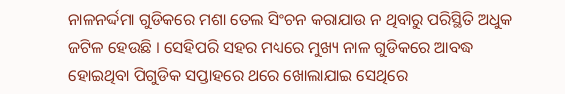ନାଳନର୍ଦ୍ଦମା ଗୁଡିକରେ ମଶା ତେଲ ସିଂଚନ କରାଯାଉ ନ ଥିବାରୁ ପରିସ୍ଥିତି ଅଧୁକ ଜଟିଳ ହେଉଛି । ସେହିପରି ସହର ମଧ୍ୟରେ ମୁଖ୍ୟ ନାଳ ଗୁଡିକରେ ଆବଦ୍ଧ ହୋଇଥିବା ପିଗୁଡିକ ସପ୍ତାହରେ ଥରେ ଖୋଲାଯାଇ ସେଥିରେ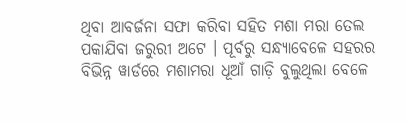ଥିବା ଆବର୍ଜନା ସଫା କରିବା ସହିତ ମଶା ମରା ତେଲ ପକାଯିବା ଜରୁରୀ ଅଟେ । ପୂର୍ବରୁ ସନ୍ଧ୍ୟାବେଳେ ସହରର ବିଭିନ୍ନ ୱାର୍ଡରେ ମଶାମରା ଧୂଆଁ ଗାଡ଼ି ବୁଲୁଥିଲା ବେଳେ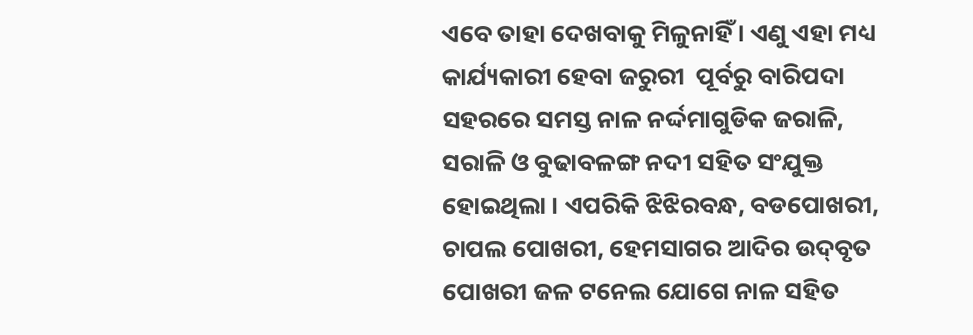ଏବେ ତାହା ଦେଖବାକୁ ମିଳୁନାହିଁ । ଏଣୁ ଏହା ମଧ୍ୟ କାର୍ଯ୍ୟକାରୀ ହେବା ଜରୁରୀ  ପୂର୍ବରୁ ବାରିପଦା ସହରରେ ସମସ୍ତ ନାଳ ନର୍ଦ୍ଦମାଗୁଡିକ ଜରାଳି, ସରାଳି ଓ ବୁଢାବଳଙ୍ଗ ନଦୀ ସହିତ ସଂଯୁକ୍ତ ହୋଇଥିଲା । ଏପରିକି ଝିଝିରବନ୍ଧ, ବଡପୋଖରୀ, ଚାପଲ ପୋଖରୀ, ହେମସାଗର ଆଦିର ଉଦ୍‌ବୃତ ପୋଖରୀ ଜଳ ଟନେଲ ଯୋଗେ ନାଳ ସହିତ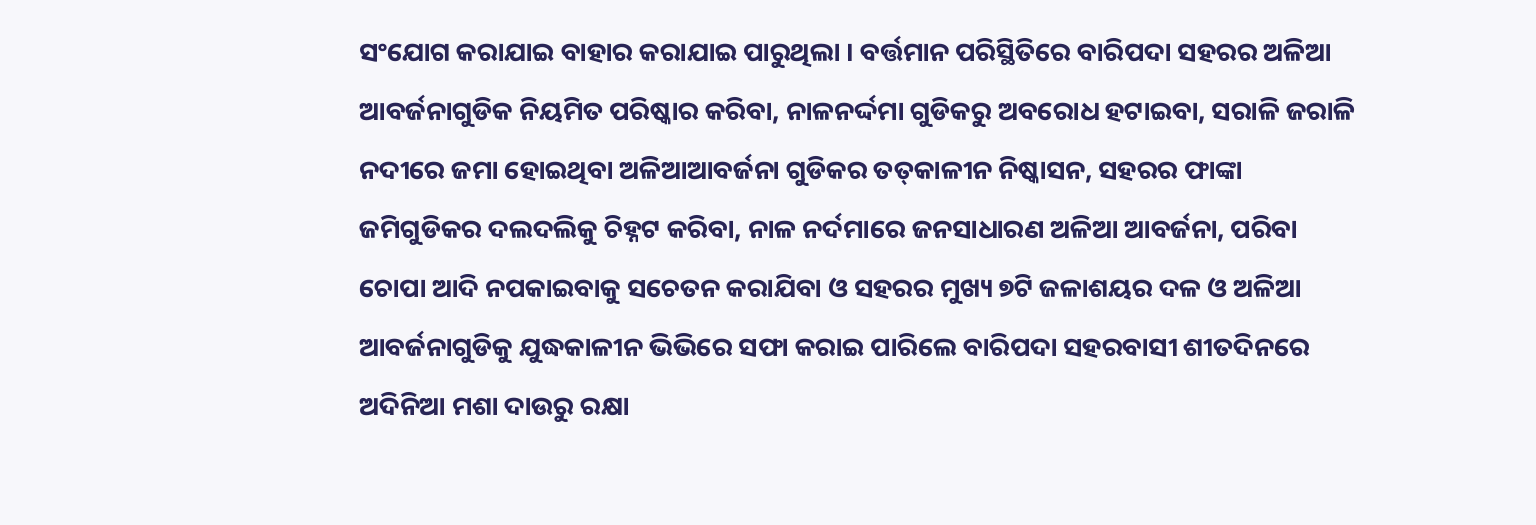ସଂଯୋଗ କରାଯାଇ ବାହାର କରାଯାଇ ପାରୁଥିଲା । ବର୍ତ୍ତମାନ ପରିସ୍ଥିତିରେ ବାରିପଦା ସହରର ଅଳିଆ ଆବର୍ଜନାଗୁଡିକ ନିୟମିତ ପରିଷ୍କାର କରିବା, ନାଳନର୍ଦ୍ଦମା ଗୁଡିକରୁ ଅବରୋଧ ହଟାଇବା, ସରାଳି ଜରାଳି ନଦୀରେ ଜମା ହୋଇଥିବା ଅଳିଆଆବର୍ଜନା ଗୁଡିକର ତତ୍‌କାଳୀନ ନିଷ୍କାସନ, ସହରର ଫାଙ୍କା ଜମିଗୁଡିକର ଦଲଦଲିକୁ ଚିହ୍ନଟ କରିବା, ନାଳ ନର୍ଦମାରେ ଜନସାଧାରଣ ଅଳିଆ ଆବର୍ଜନା, ପରିବା ଚୋପା ଆଦି ନପକାଇବାକୁ ସଚେତନ କରାଯିବା ଓ ସହରର ମୁଖ୍ୟ ୭ଟି ଜଳାଶୟର ଦଳ ଓ ଅଳିଆ ଆବର୍ଜନାଗୁଡିକୁ ଯୁଦ୍ଧକାଳୀନ ଭିଭିରେ ସଫା କରାଇ ପାରିଲେ ବାରିପଦା ସହରବାସୀ ଶୀତଦିନରେ ଅଦିନିଆ ମଶା ଦାଉରୁ ରକ୍ଷା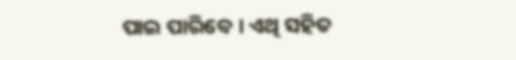ପାଇ ପାରିବେ । ଏଥି ସହିତ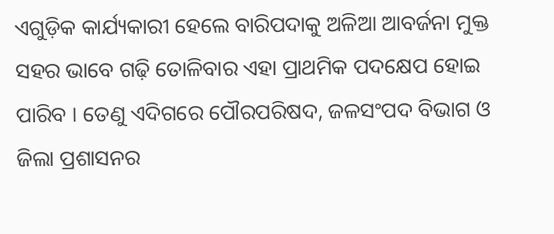ଏଗୁଡ଼ିକ କାର୍ଯ୍ୟକାରୀ ହେଲେ ବାରିପଦାକୁ ଅଳିଆ ଆବର୍ଜନା ମୁକ୍ତ ସହର ଭାବେ ଗଢ଼ି ତୋଳିବାର ଏହା ପ୍ରାଥମିକ ପଦକ୍ଷେପ ହୋଇ ପାରିବ । ତେଣୁ ଏଦିଗରେ ପୌରପରିଷଦ, ଜଳସଂପଦ ବିଭାଗ ଓ ଜିଲା ପ୍ରଶାସନର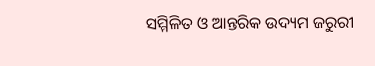ସମ୍ମିଳିତ ଓ ଆନ୍ତରିକ ଉଦ୍ୟମ ଜରୁରୀ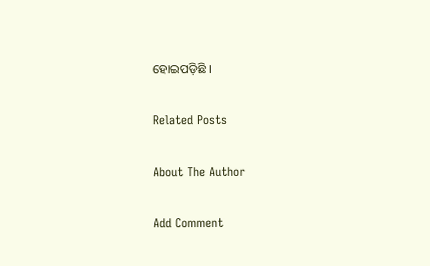ହୋଇପଡ଼ିଛି ।

Related Posts

About The Author

Add Comment